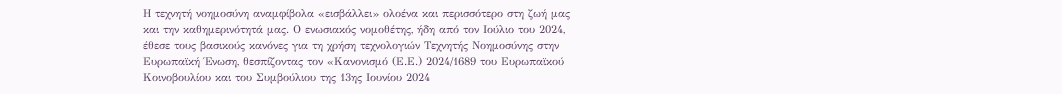Η τεχνητή νοημοσύνη αναμφίβολα «εισβάλλει» ολοένα και περισσότερο στη ζωή μας και την καθημερινότητά μας. Ο ενωσιακός νομοθέτης, ήδη από τον Ιούλιο του 2024, έθεσε τους βασικούς κανόνες για τη χρήση τεχνολογιών Τεχνητής Νοημοσύνης στην Ευρωπαϊκή Ένωση, θεσπίζοντας τον «Κανονισμό (Ε.Ε.) 2024/1689 του Ευρωπαϊκού Κοινοβουλίου και του Συμβούλιου της 13ης Ιουνίου 2024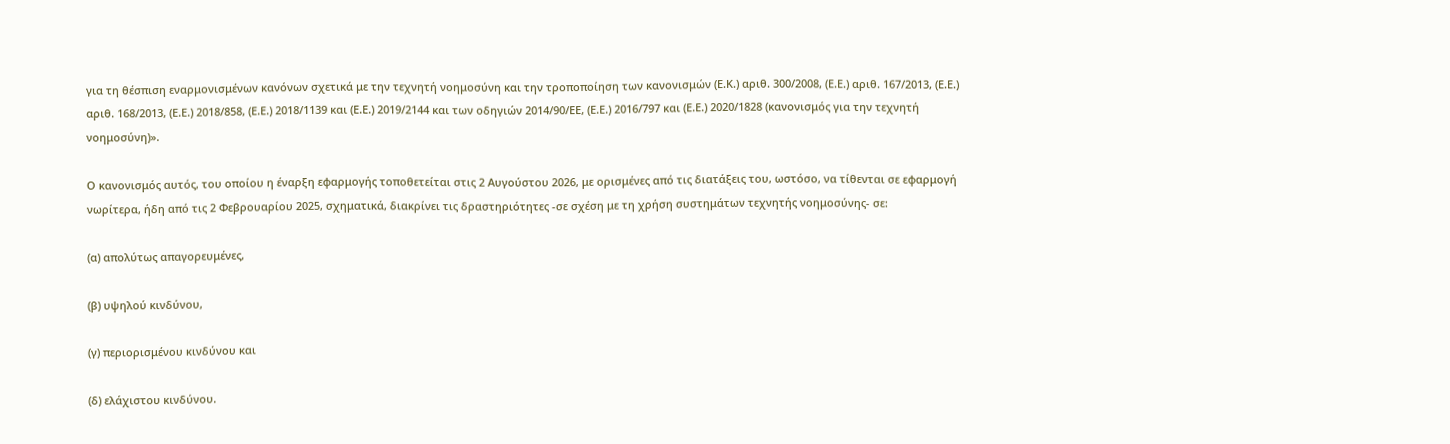για τη θέσπιση εναρμονισμένων κανόνων σχετικά με την τεχνητή νοημοσύνη και την τροποποίηση των κανονισμών (Ε.Κ.) αριθ. 300/2008, (Ε.Ε.) αριθ. 167/2013, (Ε.Ε.) αριθ. 168/2013, (Ε.Ε.) 2018/858, (Ε.Ε.) 2018/1139 και (Ε.Ε.) 2019/2144 και των οδηγιών 2014/90/ΕΕ, (Ε.Ε.) 2016/797 και (Ε.Ε.) 2020/1828 (κανονισμός για την τεχνητή νοημοσύνη)».

Ο κανονισμός αυτός, του οποίου η έναρξη εφαρμογής τοποθετείται στις 2 Αυγούστου 2026, με ορισμένες από τις διατάξεις του, ωστόσο, να τίθενται σε εφαρμογή νωρίτερα, ήδη από τις 2 Φεβρουαρίου 2025, σχηματικά, διακρίνει τις δραστηριότητες -σε σχέση με τη χρήση συστημάτων τεχνητής νοημοσύνης- σε:

(α) απολύτως απαγορευμένες,

(β) υψηλού κινδύνου,

(γ) περιορισμένου κινδύνου και

(δ) ελάχιστου κινδύνου.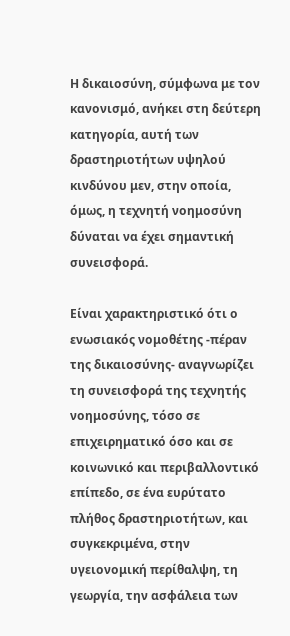Η δικαιοσύνη, σύμφωνα με τον κανονισμό, ανήκει στη δεύτερη κατηγορία, αυτή των δραστηριοτήτων υψηλού κινδύνου μεν, στην οποία, όμως, η τεχνητή νοημοσύνη δύναται να έχει σημαντική συνεισφορά.

Είναι χαρακτηριστικό ότι ο ενωσιακός νομοθέτης -πέραν της δικαιοσύνης- αναγνωρίζει τη συνεισφορά της τεχνητής νοημοσύνης, τόσο σε επιχειρηματικό όσο και σε κοινωνικό και περιβαλλοντικό επίπεδο, σε ένα ευρύτατο πλήθος δραστηριοτήτων, και συγκεκριμένα, στην υγειονομική περίθαλψη, τη γεωργία, την ασφάλεια των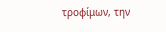τροφίμων, την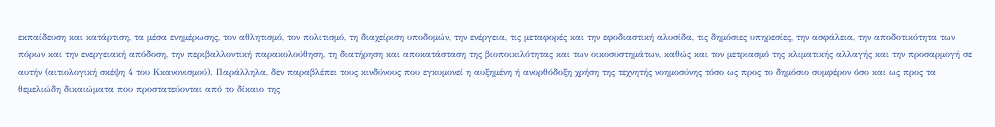εκπαίδευση και κατάρτιση, τα μέσα ενημέρωσης, τον αθλητισμό, τον πολιτισμό, τη διαχείριση υποδομών, την ενέργεια, τις μεταφορές και την εφοδιαστική αλυσίδα, τις δημόσιες υπηρεσίες, την ασφάλεια, την αποδοτικότητα των πόρων και την ενεργειακή απόδοση, την περιβαλλοντική παρακολούθηση, τη διατήρηση και αποκατάσταση της βιοποικιλότητας και των οικοσυστημάτων, καθώς και τον μετριασμό της κλιματικής αλλαγής και την προσαρμογή σε αυτήν (αιτιολογική σκέψη 4 του Κκανονισμού). Παράλληλα, δεν παραβλέπει τους κινδύνους που εγκυμονεί η αυξημένη ή ανορθόδοξη χρήση της τεχνητής νοημοσύνης τόσο ως προς το δημόσιο συμφέρον όσο και ως προς τα θεμελιώδη δικαιώματα που προστατεύονται από το δίκαιο της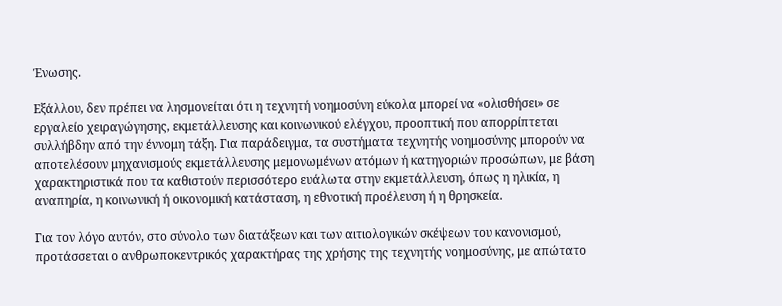Ένωσης.

Εξάλλου, δεν πρέπει να λησμονείται ότι η τεχνητή νοημοσύνη εύκολα μπορεί να «ολισθήσει» σε εργαλείο χειραγώγησης, εκμετάλλευσης και κοινωνικού ελέγχου, προοπτική που απορρίπτεται συλλήβδην από την έννομη τάξη. Για παράδειγμα, τα συστήματα τεχνητής νοημοσύνης μπορούν να αποτελέσουν μηχανισμούς εκμετάλλευσης μεμονωμένων ατόμων ή κατηγοριών προσώπων, με βάση χαρακτηριστικά που τα καθιστούν περισσότερο ευάλωτα στην εκμετάλλευση, όπως η ηλικία, η αναπηρία, η κοινωνική ή οικονομική κατάσταση, η εθνοτική προέλευση ή η θρησκεία.

Για τον λόγο αυτόν, στο σύνολο των διατάξεων και των αιτιολογικών σκέψεων του κανονισμού, προτάσσεται ο ανθρωποκεντρικός χαρακτήρας της χρήσης της τεχνητής νοημοσύνης, με απώτατο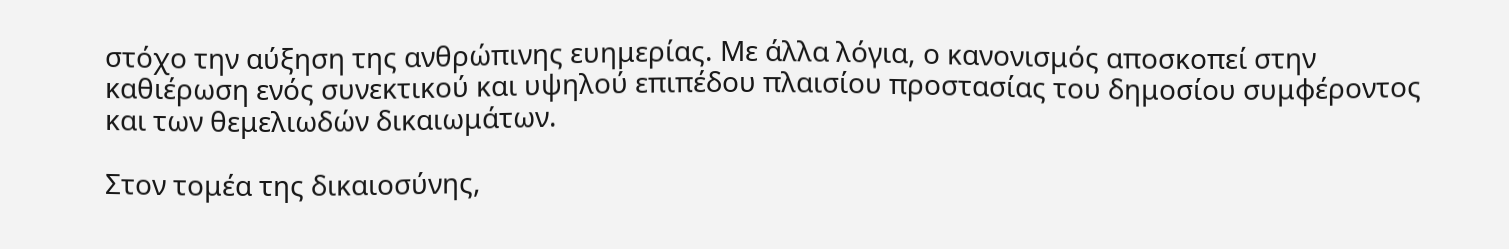στόχο την αύξηση της ανθρώπινης ευημερίας. Με άλλα λόγια, ο κανονισμός αποσκοπεί στην καθιέρωση ενός συνεκτικού και υψηλού επιπέδου πλαισίου προστασίας του δημοσίου συμφέροντος και των θεμελιωδών δικαιωμάτων.

Στον τομέα της δικαιοσύνης,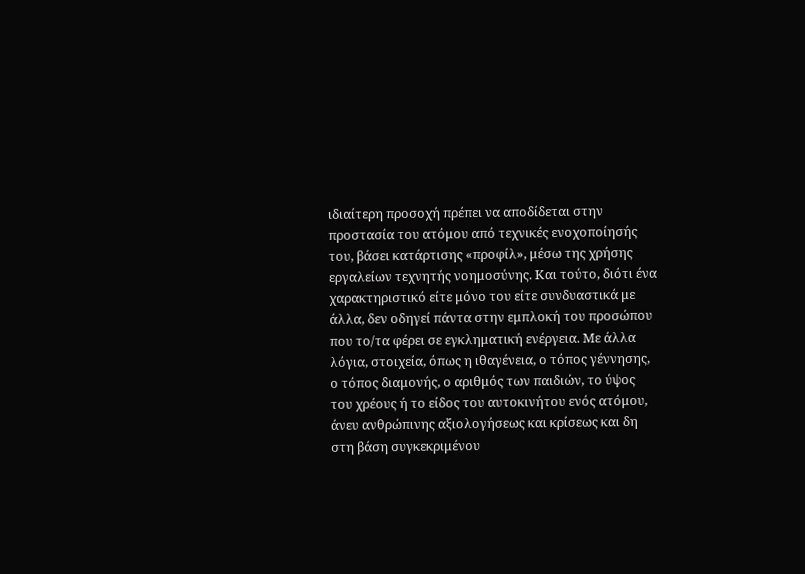ιδιαίτερη προσοχή πρέπει να αποδίδεται στην προστασία του ατόμου από τεχνικές ενοχοποίησής του, βάσει κατάρτισης «προφίλ», μέσω της χρήσης εργαλείων τεχνητής νοημοσύνης. Και τούτο, διότι ένα χαρακτηριστικό είτε μόνο του είτε συνδυαστικά με άλλα, δεν οδηγεί πάντα στην εμπλοκή του προσώπου που το/τα φέρει σε εγκληματική ενέργεια. Με άλλα λόγια, στοιχεία, όπως η ιθαγένεια, ο τόπος γέννησης, ο τόπος διαμονής, ο αριθμός των παιδιών, το ύψος του χρέους ή το είδος του αυτοκινήτου ενός ατόμου, άνευ ανθρώπινης αξιολογήσεως και κρίσεως και δη στη βάση συγκεκριμένου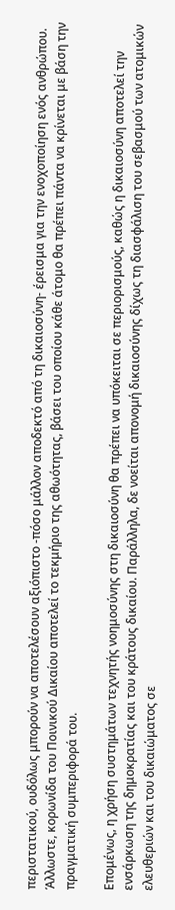περιστατικού, ουδόλως μπορούν να αποτελέσουν αξιόπιστο -πόσο μάλλον αποδεκτό από τη δικαιοσύνη- έρεισμα για την ενοχοποίηση ενός ανθρώπου. Άλλωστε, κορωνίδα του Ποινικού Δικαίου αποτελεί το τεκμήριο της αθωότητας, βάσει του οποίου κάθε άτομο θα πρέπει πάντα να κρίνεται με βάση την πραγματική συμπεριφορά του.

Επομένως, η χρήση συστημάτων τεχνητής νοημοσύνης στη δικαιοσύνη θα πρέπει να υπόκειται σε περιορισμούς, καθώς η δικαιοσύνη αποτελεί την ενσάρκωση της δημοκρατίας και του κράτους δικαίου. Παράλληλα, δε νοείται απονομή δικαιοσύνης δίχως τη διασφάλιση του σεβασμού των ατομικών ελευθεριών και του δικαιώματος σε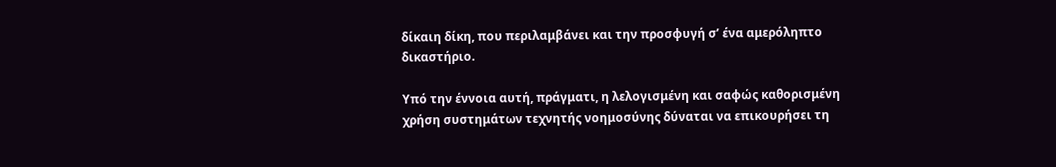δίκαιη δίκη, που περιλαμβάνει και την προσφυγή σ’ ένα αμερόληπτο δικαστήριο.

Υπό την έννοια αυτή, πράγματι, η λελογισμένη και σαφώς καθορισμένη χρήση συστημάτων τεχνητής νοημοσύνης δύναται να επικουρήσει τη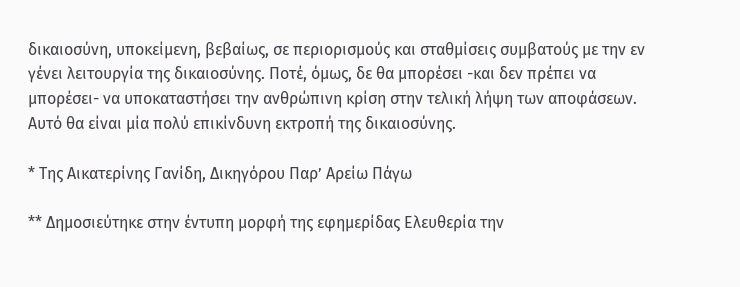δικαιοσύνη, υποκείμενη, βεβαίως, σε περιορισμούς και σταθμίσεις συμβατούς με την εν γένει λειτουργία της δικαιοσύνης. Ποτέ, όμως, δε θα μπορέσει -και δεν πρέπει να μπορέσει- να υποκαταστήσει την ανθρώπινη κρίση στην τελική λήψη των αποφάσεων. Αυτό θα είναι μία πολύ επικίνδυνη εκτροπή της δικαιοσύνης.

* Της Αικατερίνης Γανίδη, Δικηγόρου Παρ’ Αρείω Πάγω

** Δημοσιεύτηκε στην έντυπη μορφή της εφημερίδας Ελευθερία την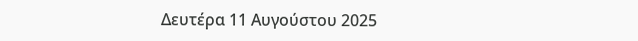Δευτέρα 11 Αυγούστου 2025